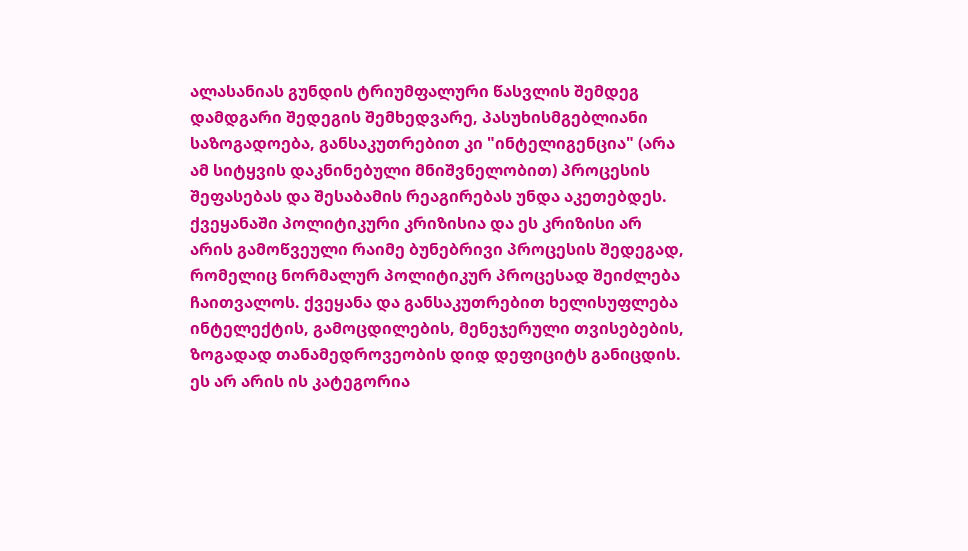ალასანიას გუნდის ტრიუმფალური წასვლის შემდეგ დამდგარი შედეგის შემხედვარე, პასუხისმგებლიანი საზოგადოება, განსაკუთრებით კი "ინტელიგენცია" (არა ამ სიტყვის დაკნინებული მნიშვნელობით) პროცესის შეფასებას და შესაბამის რეაგირებას უნდა აკეთებდეს. ქვეყანაში პოლიტიკური კრიზისია და ეს კრიზისი არ არის გამოწვეული რაიმე ბუნებრივი პროცესის შედეგად,
რომელიც ნორმალურ პოლიტიკურ პროცესად შეიძლება ჩაითვალოს. ქვეყანა და განსაკუთრებით ხელისუფლება ინტელექტის, გამოცდილების, მენეჯერული თვისებების, ზოგადად თანამედროვეობის დიდ დეფიციტს განიცდის. ეს არ არის ის კატეგორია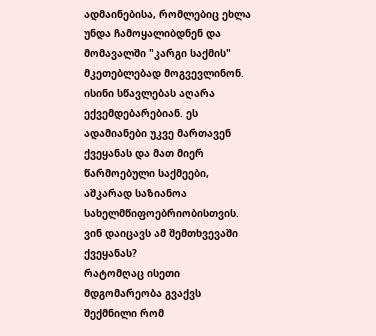ადმაინებისა, რომლებიც ეხლა უნდა ჩამოყალიბდნენ და მომავალში "კარგი საქმის" მკეთებლებად მოგვევლინონ. ისინი სწავლებას აღარა ექვემდებარებიან. ეს ადამიანები უკვე მართავენ ქვეყანას და მათ მიერ წარმოებული საქმეები, აშკარად საზიანოა სახელმწიფოებრიობისთვის. ვინ დაიცავს ამ შემთხვევაში ქვეყანას?
რატომღაც ისეთი მდგომარეობა გვაქვს შექმნილი რომ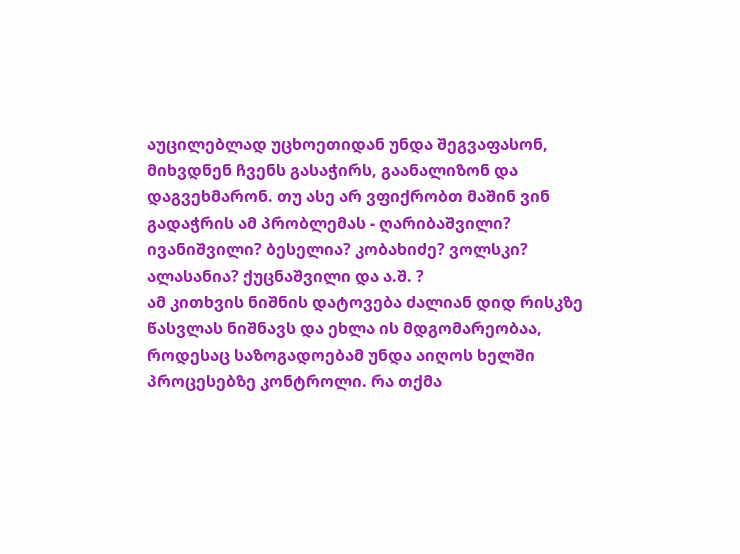აუცილებლად უცხოეთიდან უნდა შეგვაფასონ, მიხვდნენ ჩვენს გასაჭირს, გაანალიზონ და დაგვეხმარონ. თუ ასე არ ვფიქრობთ მაშინ ვინ გადაჭრის ამ პრობლემას - ღარიბაშვილი? ივანიშვილი? ბესელია? კობახიძე? ვოლსკი? ალასანია? ქუცნაშვილი და ა.შ. ?
ამ კითხვის ნიშნის დატოვება ძალიან დიდ რისკზე წასვლას ნიშნავს და ეხლა ის მდგომარეობაა, როდესაც საზოგადოებამ უნდა აიღოს ხელში პროცესებზე კონტროლი. რა თქმა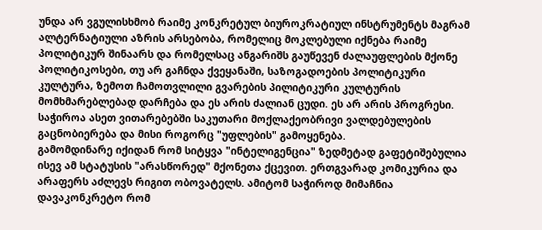უნდა არ ვგულისხმობ რაიმე კონკრეტულ ბიუროკრატიულ ინსტრუმენტს მაგრამ ალტერნატიული აზრის არსებობა, რომელიც მოკლებული იქნება რაიმე პოლიტიკურ შინაარს და რომელსაც ანგარიშს გაუწევენ ძალაუფლების მქონე პოლიტიკოსები, თუ არ გაჩნდა ქვეყანაში, საზოგადოების პოლიტიკური კულტურა, ზემოთ ჩამოთვლილი გვარების პილიტიკური კულტურის მომხმარებლებად დარჩება და ეს არის ძალიან ცუდი. ეს არ არის პროგრესი. საჭიროა ასეთ ვითარებებში საკუთარი მოქლაქეობრივი ვალდებულების გაცნობიერება და მისი როგორც "უფლების" გამოყენება.
გამომდინარე იქიდან რომ სიტყვა "ინტელიგენცია" ზედმეტად გაფეტიშებულია ისევ ამ სტატუსის "არასწორედ" მქონეთა ქცევით. ერთგვარად კომიკურია და არაფერს აძლევს რიგით ობოვატელს. ამიტომ საჭიროდ მიმაჩნია დავაკონკრეტო რომ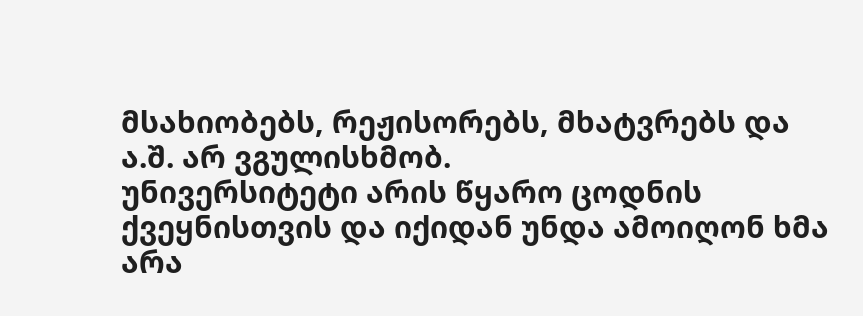მსახიობებს, რეჟისორებს, მხატვრებს და ა.შ. არ ვგულისხმობ.
უნივერსიტეტი არის წყარო ცოდნის ქვეყნისთვის და იქიდან უნდა ამოიღონ ხმა არა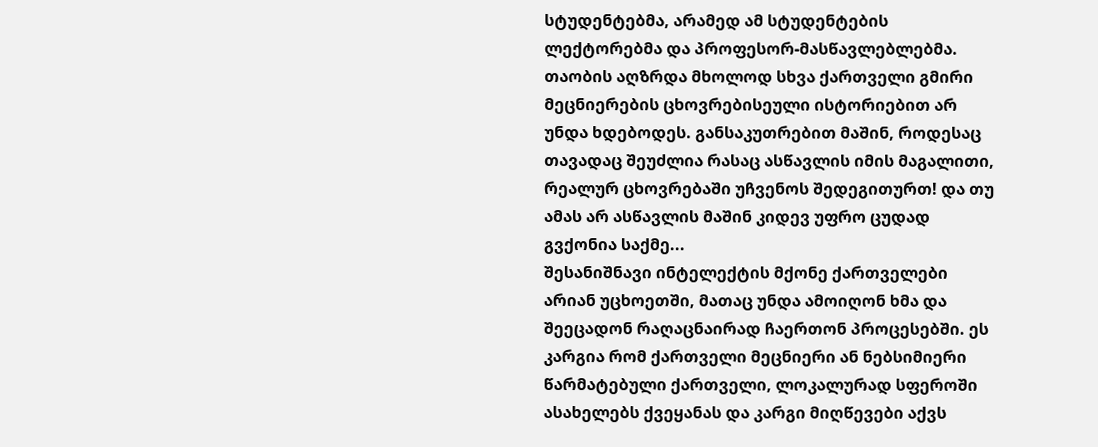სტუდენტებმა, არამედ ამ სტუდენტების ლექტორებმა და პროფესორ-მასწავლებლებმა. თაობის აღზრდა მხოლოდ სხვა ქართველი გმირი მეცნიერების ცხოვრებისეული ისტორიებით არ უნდა ხდებოდეს. განსაკუთრებით მაშინ, როდესაც თავადაც შეუძლია რასაც ასწავლის იმის მაგალითი, რეალურ ცხოვრებაში უჩვენოს შედეგითურთ! და თუ ამას არ ასწავლის მაშინ კიდევ უფრო ცუდად გვქონია საქმე...
შესანიშნავი ინტელექტის მქონე ქართველები არიან უცხოეთში, მათაც უნდა ამოიღონ ხმა და შეეცადონ რაღაცნაირად ჩაერთონ პროცესებში. ეს კარგია რომ ქართველი მეცნიერი ან ნებსიმიერი წარმატებული ქართველი, ლოკალურად სფეროში ასახელებს ქვეყანას და კარგი მიღწევები აქვს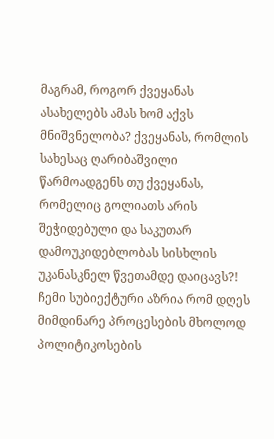მაგრამ, როგორ ქვეყანას ასახელებს ამას ხომ აქვს მნიშვნელობა? ქვეყანას, რომლის სახესაც ღარიბაშვილი წარმოადგენს თუ ქვეყანას, რომელიც გოლიათს არის შეჭიდებული და საკუთარ დამოუკიდებლობას სისხლის უკანასკნელ წვეთამდე დაიცავს?!
ჩემი სუბიექტური აზრია რომ დღეს მიმდინარე პროცესების მხოლოდ პოლიტიკოსების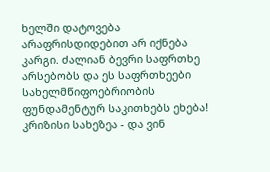ხელში დატოვება არაფრისდიდებით არ იქნება კარგი. ძალიან ბევრი საფრთხე არსებობს და ეს საფრთხეები სახელმწიფოებრიობის ფუნდამენტურ საკითხებს ეხება!
კრიზისი სახეზეა - და ვინ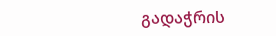გადაჭრის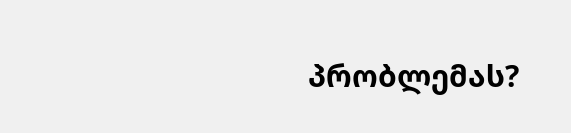პრობლემას?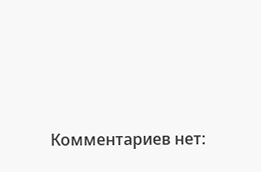Комментариев нет: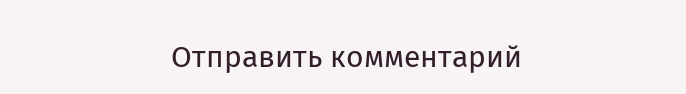Отправить комментарий